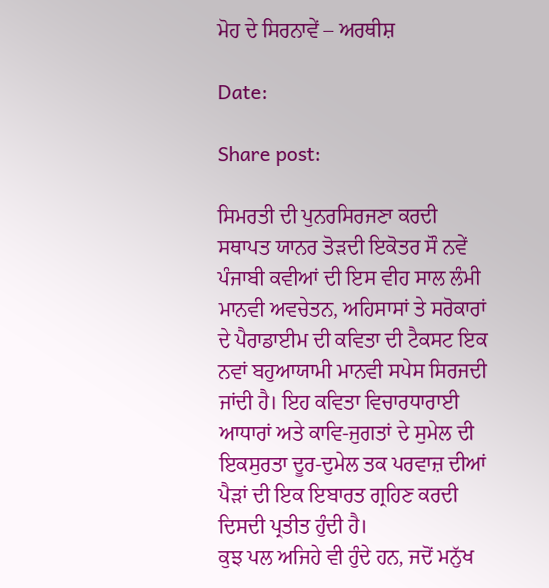ਮੋਹ ਦੇ ਸਿਰਨਾਵੇਂ – ਅਰਥੀਸ਼

Date:

Share post:

ਸਿਮਰਤੀ ਦੀ ਪੁਨਰਸਿਰਜਣਾ ਕਰਦੀ ਸਥਾਪਤ ਯਾਨਰ ਤੋੜਦੀ ਇਕੋਤਰ ਸੌ ਨਵੇਂ ਪੰਜਾਬੀ ਕਵੀਆਂ ਦੀ ਇਸ ਵੀਹ ਸਾਲ ਲੰਮੀ ਮਾਨਵੀ ਅਵਚੇਤਨ, ਅਹਿਸਾਸਾਂ ਤੇ ਸਰੋਕਾਰਾਂ ਦੇ ਪੈਰਾਡਾਈਮ ਦੀ ਕਵਿਤਾ ਦੀ ਟੈਕਸਟ ਇਕ ਨਵਾਂ ਬਹੁਆਯਾਮੀ ਮਾਨਵੀ ਸਪੇਸ ਸਿਰਜਦੀ ਜਾਂਦੀ ਹੈ। ਇਹ ਕਵਿਤਾ ਵਿਚਾਰਧਾਰਾਈ ਆਧਾਰਾਂ ਅਤੇ ਕਾਵਿ-ਜੁਗਤਾਂ ਦੇ ਸੁਮੇਲ ਦੀ ਇਕਸੁਰਤਾ ਦੂਰ-ਦੁਮੇਲ ਤਕ ਪਰਵਾਜ਼ ਦੀਆਂ ਪੈੜਾਂ ਦੀ ਇਕ ਇਬਾਰਤ ਗ੍ਰਹਿਣ ਕਰਦੀ ਦਿਸਦੀ ਪ੍ਰਤੀਤ ਹੁੰਦੀ ਹੈ।
ਕੁਝ ਪਲ ਅਜਿਹੇ ਵੀ ਹੁੰਦੇ ਹਨ, ਜਦੋਂ ਮਨੁੱਖ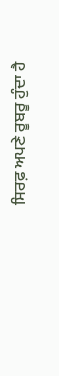ਸਿਰਫ਼ ਅਪਣੇ ਰੂਬਰੂ ਹੁੰਦਾ ਹੈ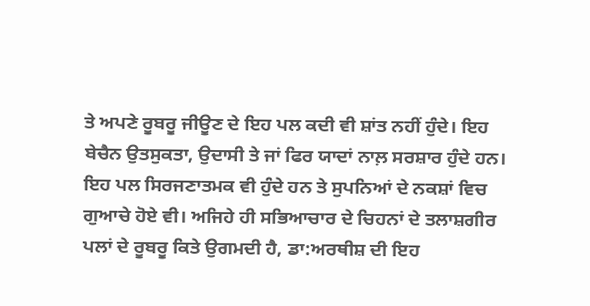ਤੇ ਅਪਣੇ ਰੂਬਰੂ ਜੀਊਣ ਦੇ ਇਹ ਪਲ ਕਦੀ ਵੀ ਸ਼ਾਂਤ ਨਹੀਂ ਹੁੰਦੇ। ਇਹ ਬੇਚੈਨ ਉਤਸੁਕਤਾ, ਉਦਾਸੀ ਤੇ ਜਾਂ ਫਿਰ ਯਾਦਾਂ ਨਾਲ਼ ਸਰਸ਼ਾਰ ਹੁੰਦੇ ਹਨ। ਇਹ ਪਲ ਸਿਰਜਣਾਤਮਕ ਵੀ ਹੁੰਦੇ ਹਨ ਤੇ ਸੁਪਨਿਆਂ ਦੇ ਨਕਸ਼ਾਂ ਵਿਚ ਗੁਆਚੇ ਹੋਏ ਵੀ। ਅਜਿਹੇ ਹੀ ਸਭਿਆਚਾਰ ਦੇ ਚਿਹਨਾਂ ਦੇ ਤਲਾਸ਼ਗੀਰ ਪਲਾਂ ਦੇ ਰੂਬਰੂ ਕਿਤੇ ਉਗਮਦੀ ਹੈ, ਡਾ:ਅਰਥੀਸ਼ ਦੀ ਇਹ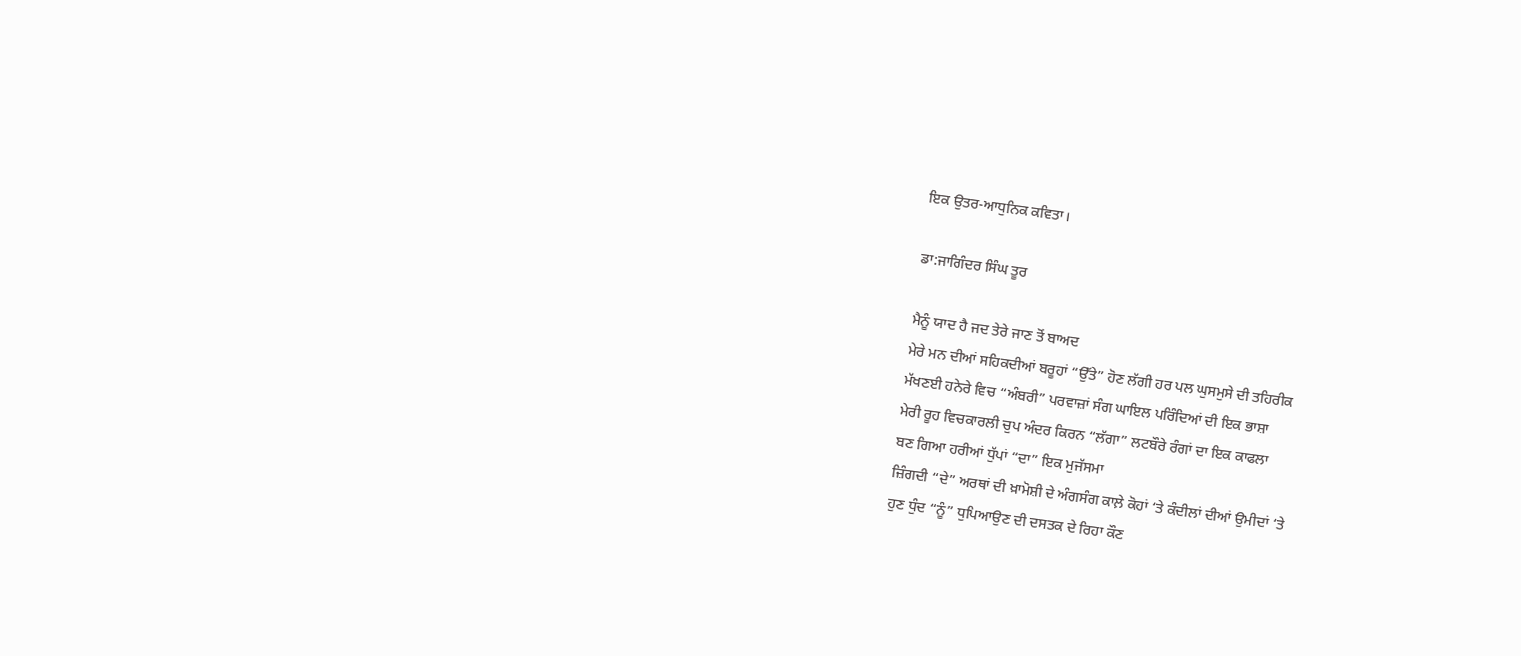ਇਕ ਉਤਰ-ਆਧੁਨਿਕ ਕਵਿਤਾ।

ਡਾ:ਜਾਗਿੰਦਰ ਸਿੰਘ ਤੂਰ

ਮੈਨੂੰ ਯਾਦ ਹੈ ਜਦ ਤੇਰੇ ਜਾਣ ਤੋਂ ਬਾਅਦ
ਮੇਰੇ ਮਨ ਦੀਆਂ ਸਹਿਕਦੀਆਂ ਬਰੂਹਾਂ “ਉੱਤੇ” ਹੋਣ ਲੱਗੀ ਹਰ ਪਲ ਘੁਸਮੁਸੇ ਦੀ ਤਹਿਰੀਕ
ਮੱਖਣਈ ਹਨੇਰੇ ਵਿਚ “ਅੰਬਰੀ” ਪਰਵਾਜ਼ਾਂ ਸੰਗ ਘਾਇਲ ਪਰਿੰਦਿਆਂ ਦੀ ਇਕ ਭਾਸ਼ਾ
ਮੇਰੀ ਰੂਹ ਵਿਚਕਾਰਲੀ ਚੁਪ ਅੰਦਰ ਕਿਰਨ “ਲੱਗਾ” ਲਟਬੌਰੇ ਰੰਗਾਂ ਦਾ ਇਕ ਕਾਫਲਾ
ਬਣ ਗਿਆ ਹਰੀਆਂ ਧੁੱਪਾਂ “ਦਾ” ਇਕ ਮੁਜੱਸਮਾ
ਜ਼ਿੰਗਦੀ “ਦੇ” ਅਰਥਾਂ ਦੀ ਖ਼ਾਮੋਸ਼ੀ ਦੇ ਅੰਗਸੰਗ ਕਾਲ਼ੇ ਕੋਹਾਂ ‘ਤੇ ਕੰਦੀਲਾਂ ਦੀਆਂ ਉਮੀਦਾਂ ‘ਤੇ
ਹੁਣ ਧੁੰਦ “ਨੂੰ” ਧੁਪਿਆਉਣ ਦੀ ਦਸਤਕ ਦੇ ਰਿਹਾ ਕੌਣ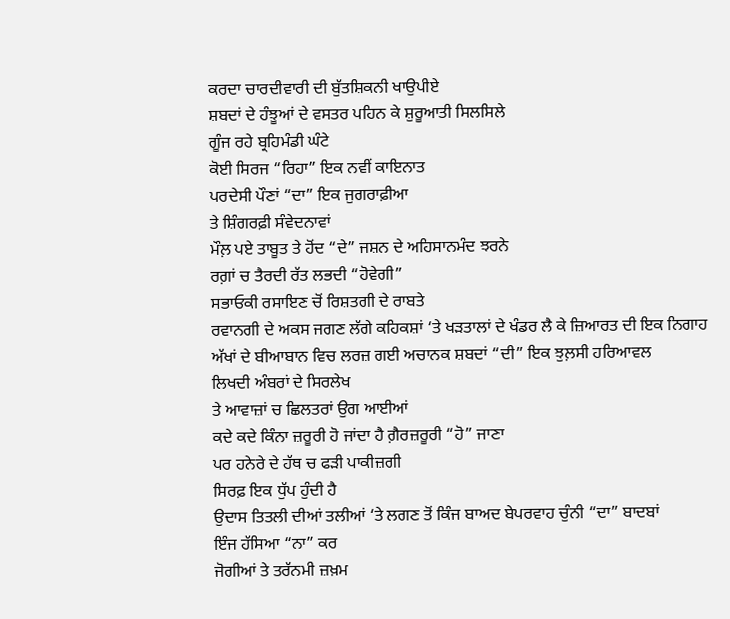ਕਰਦਾ ਚਾਰਦੀਵਾਰੀ ਦੀ ਬੁੱਤਸ਼ਿਕਨੀ ਖਾਉਪੀਏ
ਸ਼ਬਦਾਂ ਦੇ ਹੰਝੂਆਂ ਦੇ ਵਸਤਰ ਪਹਿਨ ਕੇ ਸ਼ੁਰੂਆਤੀ ਸਿਲਸਿਲੇ
ਗੂੰਜ ਰਹੇ ਬ੍ਰਹਿਮੰਡੀ ਘੰਟੇ
ਕੋਈ ਸਿਰਜ “ਰਿਹਾ” ਇਕ ਨਵੀਂ ਕਾਇਨਾਤ
ਪਰਦੇਸੀ ਪੌਣਾਂ “ਦਾ” ਇਕ ਜੁਗਰਾਫ਼ੀਆ
ਤੇ ਸ਼ਿੰਗਰਫ਼ੀ ਸੰਵੇਦਨਾਵਾਂ
ਮੌਲ਼ ਪਏ ਤਾਬੂਤ ਤੇ ਹੋਂਦ “ਦੇ” ਜਸ਼ਨ ਦੇ ਅਹਿਸਾਨਮੰਦ ਝਰਨੇ
ਰਗ਼ਾਂ ਚ ਤੈਰਦੀ ਰੱਤ ਲਭਦੀ “ਹੋਵੇਗੀ”
ਸਭਾਓਕੀ ਰਸਾਇਣ ਚੋਂ ਰਿਸ਼ਤਗੀ ਦੇ ਰਾਬਤੇ
ਰਵਾਨਗੀ ਦੇ ਅਕਸ ਜਗਣ ਲੱਗੇ ਕਹਿਕਸ਼ਾਂ ‘ਤੇ ਖੜਤਾਲਾਂ ਦੇ ਖੰਡਰ ਲੈ ਕੇ ਜ਼ਿਆਰਤ ਦੀ ਇਕ ਨਿਗਾਹ
ਅੱਖਾਂ ਦੇ ਬੀਆਬਾਨ ਵਿਚ ਲਰਜ਼ ਗਈ ਅਚਾਨਕ ਸ਼ਬਦਾਂ “ਦੀ” ਇਕ ਝੁਲ਼ਸੀ ਹਰਿਆਵਲ
ਲਿਖਦੀ ਅੰਬਰਾਂ ਦੇ ਸਿਰਲੇਖ
ਤੇ ਆਵਾਜ਼ਾਂ ਚ ਛਿਲਤਰਾਂ ਉਗ ਆਈਆਂ
ਕਦੇ ਕਦੇ ਕਿੰਨਾ ਜ਼ਰੂਰੀ ਹੋ ਜਾਂਦਾ ਹੈ ਗ਼ੈਰਜ਼ਰੂਰੀ “ਹੋ” ਜਾਣਾ
ਪਰ ਹਨੇਰੇ ਦੇ ਹੱਥ ਚ ਫੜੀ ਪਾਕੀਜ਼ਗੀ
ਸਿਰਫ਼ ਇਕ ਧੁੱਪ ਹੁੰਦੀ ਹੈ
ਉਦਾਸ ਤਿਤਲੀ ਦੀਆਂ ਤਲੀਆਂ ‘ਤੇ ਲਗਣ ਤੋਂ ਕਿੰਜ ਬਾਅਦ ਬੇਪਰਵਾਹ ਚੁੰਨੀ “ਦਾ” ਬਾਦਬਾਂ
ਇੰਜ ਹੱਸਿਆ “ਨਾ” ਕਰ
ਜੋਗੀਆਂ ਤੇ ਤਰੱਨਮੀ ਜ਼ਖ਼ਮ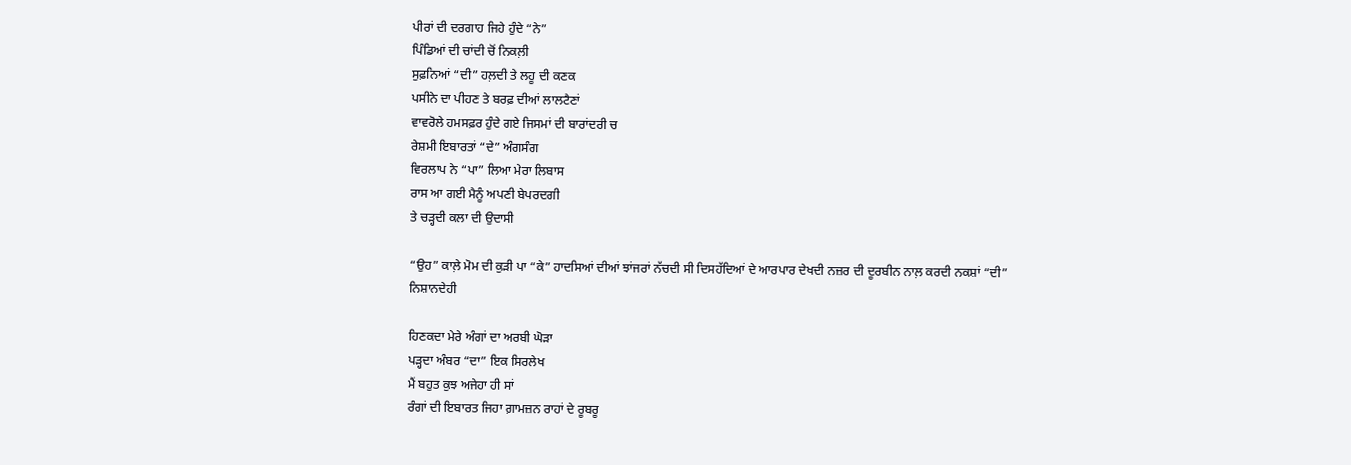ਪੀਰਾਂ ਦੀ ਦਰਗਾਹ ਜਿਹੇ ਹੁੰਦੇ “ਨੇ”
ਪਿੰਡਿਆਂ ਦੀ ਚਾਂਦੀ ਚੋਂ ਨਿਕਲ਼ੀ
ਸੁਫ਼ਨਿਆਂ “ਦੀ” ਹਲ਼ਦੀ ਤੇ ਲਹੂ ਦੀ ਕਣਕ
ਪਸੀਨੇ ਦਾ ਪੀਹਣ ਤੇ ਬਰਫ਼ ਦੀਆਂ ਲਾਲਟੈਣਾਂ
ਵਾਵਰੋਲੇ ਹਮਸਫ਼ਰ ਹੁੰਦੇ ਗਏ ਜਿਸਮਾਂ ਦੀ ਬਾਰਾਂਦਰੀ ਚ
ਰੇਸ਼ਮੀ ਇਬਾਰਤਾਂ “ਦੇ” ਅੰਗਸੰਗ
ਵਿਰਲਾਪ ਨੇ “ਪਾ” ਲਿਆ ਮੇਰਾ ਲਿਬਾਸ
ਰਾਸ ਆ ਗਈ ਮੈਨੂੰ ਅਪਣੀ ਬੇਪਰਦਗੀ
ਤੇ ਚੜ੍ਹਦੀ ਕਲਾ ਦੀ ਉਦਾਸੀ

“ਉਹ” ਕਾਲ਼ੇ ਮੋਮ ਦੀ ਕੁੜੀ ਪਾ “ਕੇ” ਹਾਦਸਿਆਂ ਦੀਆਂ ਝਾਂਜਰਾਂ ਨੱਚਦੀ ਸੀ ਦਿਸਹੱਦਿਆਂ ਦੇ ਆਰਪਾਰ ਦੇਖਦੀ ਨਜ਼ਰ ਦੀ ਦੂਰਬੀਨ ਨਾਲ਼ ਕਰਦੀ ਨਕਸ਼ਾਂ “ਦੀ” ਨਿਸ਼ਾਨਦੇਹੀ

ਹਿਣਕਦਾ ਮੇਰੇ ਅੰਗਾਂ ਦਾ ਅਰਬੀ ਘੋੜਾ
ਪੜ੍ਹਦਾ ਅੰਬਰ “ਦਾ” ਇਕ ਸਿਰਲੇਖ
ਮੈਂ ਬਹੁਤ ਕੁਝ ਅਜੇਹਾ ਹੀ ਸਾਂ
ਰੰਗਾਂ ਦੀ ਇਬਾਰਤ ਜਿਹਾ ਗ਼ਾਮਜ਼ਨ ਰਾਹਾਂ ਦੇ ਰੂਬਰੂ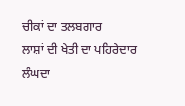ਚੀਕਾਂ ਦਾ ਤਲਬਗਾਰ
ਲਾਸ਼ਾਂ ਦੀ ਖੇਤੀ ਦਾ ਪਹਿਰੇਦਾਰ
ਲੰਘਦਾ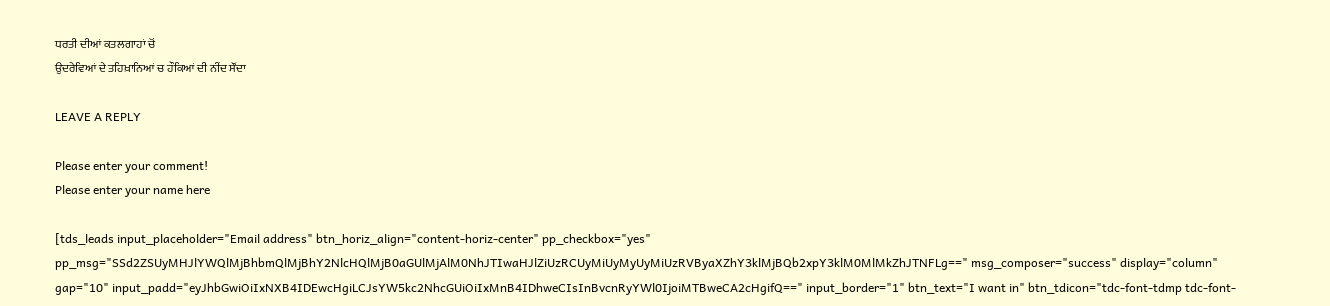ਧਰਤੀ ਦੀਆਂ ਕਤਲਗਾਹਾਂ ਚੋਂ
ਉਦਰੇਵਿਆਂ ਦੇ ਤਹਿਖ਼ਾਨਿਆਂ ਚ ਹੌਕਿਆਂ ਦੀ ਨੀਂਦ ਸੌਂਦਾ

LEAVE A REPLY

Please enter your comment!
Please enter your name here

[tds_leads input_placeholder="Email address" btn_horiz_align="content-horiz-center" pp_checkbox="yes" pp_msg="SSd2ZSUyMHJlYWQlMjBhbmQlMjBhY2NlcHQlMjB0aGUlMjAlM0NhJTIwaHJlZiUzRCUyMiUyMyUyMiUzRVByaXZhY3klMjBQb2xpY3klM0MlMkZhJTNFLg==" msg_composer="success" display="column" gap="10" input_padd="eyJhbGwiOiIxNXB4IDEwcHgiLCJsYW5kc2NhcGUiOiIxMnB4IDhweCIsInBvcnRyYWl0IjoiMTBweCA2cHgifQ==" input_border="1" btn_text="I want in" btn_tdicon="tdc-font-tdmp tdc-font-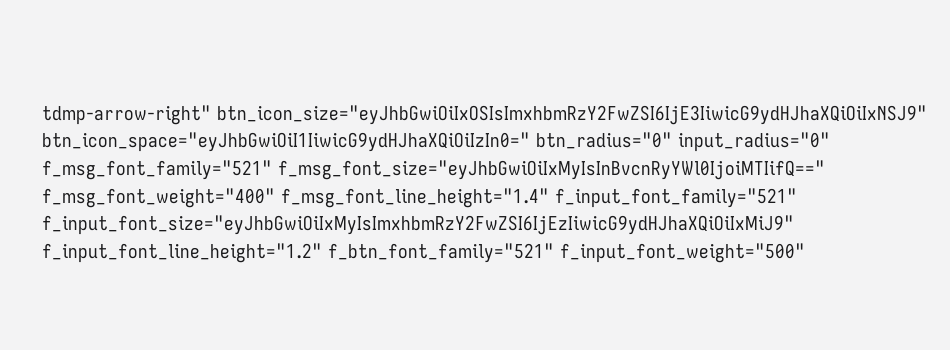tdmp-arrow-right" btn_icon_size="eyJhbGwiOiIxOSIsImxhbmRzY2FwZSI6IjE3IiwicG9ydHJhaXQiOiIxNSJ9" btn_icon_space="eyJhbGwiOiI1IiwicG9ydHJhaXQiOiIzIn0=" btn_radius="0" input_radius="0" f_msg_font_family="521" f_msg_font_size="eyJhbGwiOiIxMyIsInBvcnRyYWl0IjoiMTIifQ==" f_msg_font_weight="400" f_msg_font_line_height="1.4" f_input_font_family="521" f_input_font_size="eyJhbGwiOiIxMyIsImxhbmRzY2FwZSI6IjEzIiwicG9ydHJhaXQiOiIxMiJ9" f_input_font_line_height="1.2" f_btn_font_family="521" f_input_font_weight="500"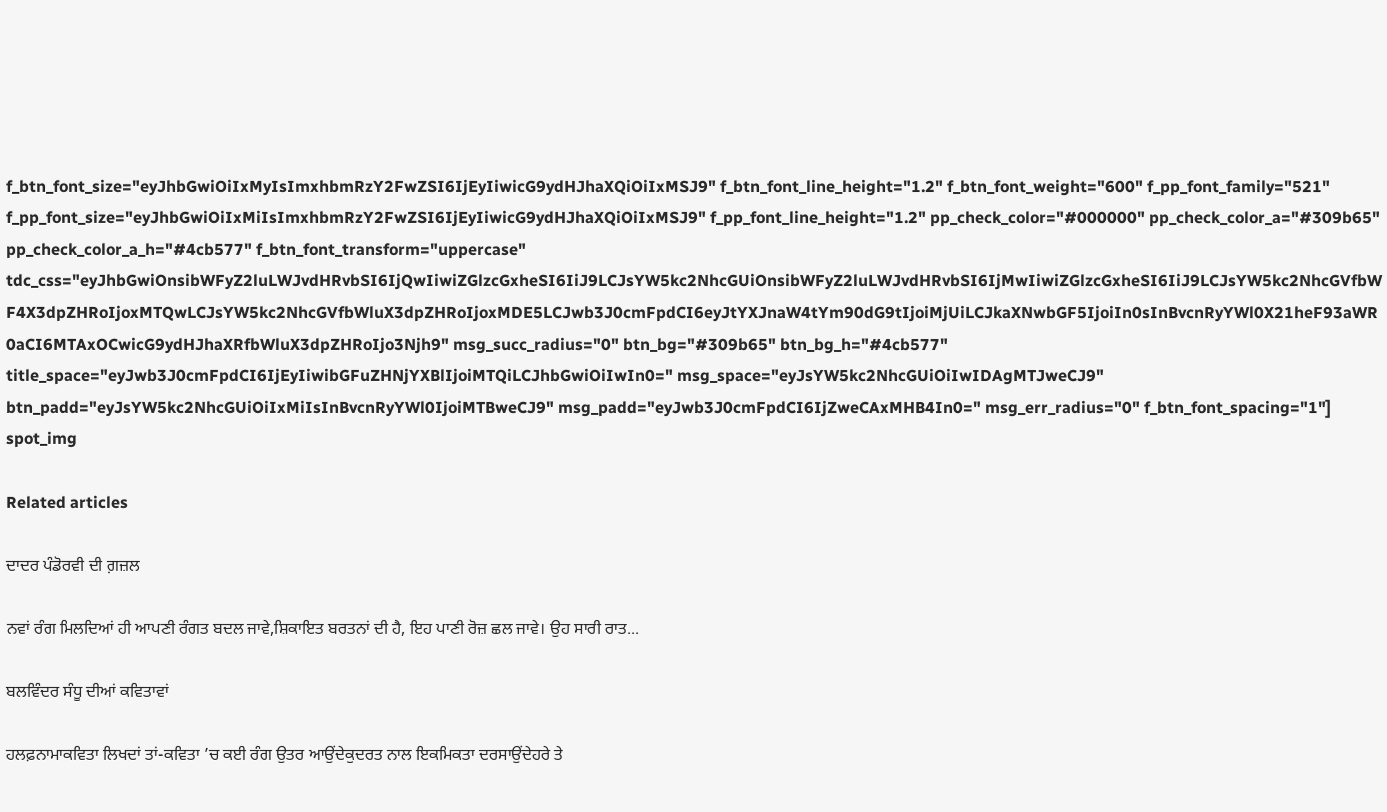f_btn_font_size="eyJhbGwiOiIxMyIsImxhbmRzY2FwZSI6IjEyIiwicG9ydHJhaXQiOiIxMSJ9" f_btn_font_line_height="1.2" f_btn_font_weight="600" f_pp_font_family="521" f_pp_font_size="eyJhbGwiOiIxMiIsImxhbmRzY2FwZSI6IjEyIiwicG9ydHJhaXQiOiIxMSJ9" f_pp_font_line_height="1.2" pp_check_color="#000000" pp_check_color_a="#309b65" pp_check_color_a_h="#4cb577" f_btn_font_transform="uppercase" tdc_css="eyJhbGwiOnsibWFyZ2luLWJvdHRvbSI6IjQwIiwiZGlzcGxheSI6IiJ9LCJsYW5kc2NhcGUiOnsibWFyZ2luLWJvdHRvbSI6IjMwIiwiZGlzcGxheSI6IiJ9LCJsYW5kc2NhcGVfbWF4X3dpZHRoIjoxMTQwLCJsYW5kc2NhcGVfbWluX3dpZHRoIjoxMDE5LCJwb3J0cmFpdCI6eyJtYXJnaW4tYm90dG9tIjoiMjUiLCJkaXNwbGF5IjoiIn0sInBvcnRyYWl0X21heF93aWR0aCI6MTAxOCwicG9ydHJhaXRfbWluX3dpZHRoIjo3Njh9" msg_succ_radius="0" btn_bg="#309b65" btn_bg_h="#4cb577" title_space="eyJwb3J0cmFpdCI6IjEyIiwibGFuZHNjYXBlIjoiMTQiLCJhbGwiOiIwIn0=" msg_space="eyJsYW5kc2NhcGUiOiIwIDAgMTJweCJ9" btn_padd="eyJsYW5kc2NhcGUiOiIxMiIsInBvcnRyYWl0IjoiMTBweCJ9" msg_padd="eyJwb3J0cmFpdCI6IjZweCAxMHB4In0=" msg_err_radius="0" f_btn_font_spacing="1"]
spot_img

Related articles

ਦਾਦਰ ਪੰਡੋਰਵੀ ਦੀ ਗ਼ਜ਼ਲ

ਨਵਾਂ ਰੰਗ ਮਿਲਦਿਆਂ ਹੀ ਆਪਣੀ ਰੰਗਤ ਬਦਲ ਜਾਵੇ,ਸ਼ਿਕਾਇਤ ਬਰਤਨਾਂ ਦੀ ਹੈ, ਇਹ ਪਾਣੀ ਰੋਜ਼ ਛਲ ਜਾਵੇ। ਉਹ ਸਾਰੀ ਰਾਤ...

ਬਲਵਿੰਦਰ ਸੰਧੂ ਦੀਆਂ ਕਵਿਤਾਵਾਂ

ਹਲਫ਼ਨਾਮਾਕਵਿਤਾ ਲਿਖਦਾਂ ਤਾਂ-ਕਵਿਤਾ ’ਚ ਕਈ ਰੰਗ ਉਤਰ ਆਉਂਦੇਕੁਦਰਤ ਨਾਲ ਇਕਮਿਕਤਾ ਦਰਸਾਉਂਦੇਹਰੇ ਤੇ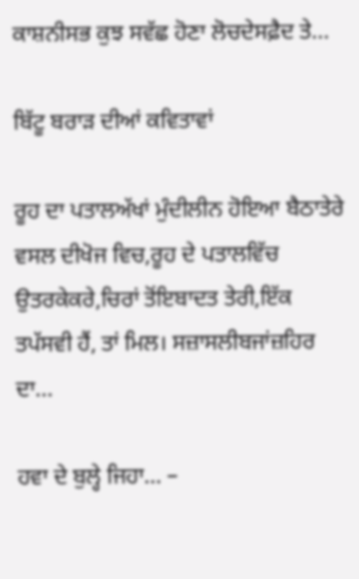ਕਾਸ਼ਨੀਸਭ ਕੁਝ ਸਵੱਛ ਹੋਣਾ ਲੋਚਦੇਸਫ਼ੈਦ ਤੇ...

ਬਿੱਟੂ ਬਰਾੜ ਦੀਆਂ ਕਵਿਤਾਵਾਂ

ਰੂਹ ਦਾ ਪਤਾਲਅੱਖਾਂ ਮੁੰਦੀਲੀਨ ਹੋਇਆ ਬੈਠਾਤੇਰੇ ਵਸਲ ਦੀਖੋਜ ਵਿਚ,ਰੂਹ ਦੇ ਪਤਾਲਵਿੱਚ ਉਤਰਕੇਕਰੇ,ਚਿਰਾਂ ਤੋਂਇਬਾਦਤ ਤੇਰੀ,ਇੱਕ ਤਪੱਸਵੀ ਹੈਂ, ਤਾਂ ਮਿਲ। ਸਜ਼ਾਸਲੀਬਜਾਂਜ਼ਹਿਰ ਦਾ...

ਹਵਾ ਦੇ ਬੁਲ੍ਹੇ ਜਿਹਾ… –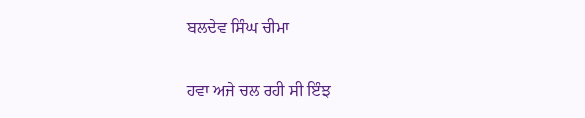ਬਲਦੇਵ ਸਿੰਘ ਚੀਮਾ

ਹਵਾ ਅਜੇ ਚਲ ਰਹੀ ਸੀ ਇੰਝ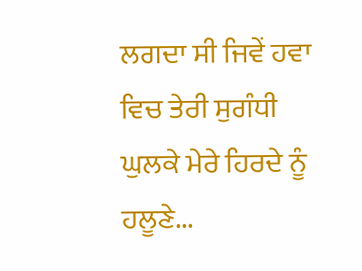ਲਗਦਾ ਸੀ ਜਿਵੇਂ ਹਵਾ ਵਿਚ ਤੇਰੀ ਸੁਗੰਧੀ ਘੁਲਕੇ ਮੇਰੇ ਹਿਰਦੇ ਨੂੰ ਹਲੂਣੇ...